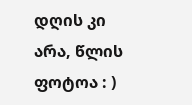დღის კი არა, წლის ფოტოა : )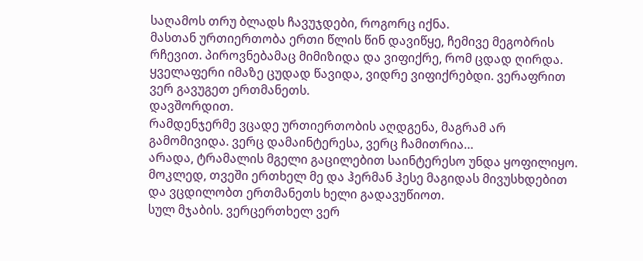საღამოს თრუ ბლადს ჩავუჯდები, როგორც იქნა.
მასთან ურთიერთობა ერთი წლის წინ დავიწყე, ჩემივე მეგობრის რჩევით. პიროვნებამაც მიმიზიდა და ვიფიქრე, რომ ცდად ღირდა.
ყველაფერი იმაზე ცუდად წავიდა, ვიდრე ვიფიქრებდი. ვერაფრით ვერ გავუგეთ ერთმანეთს.
დავშორდით.
რამდენჯერმე ვცადე ურთიერთობის აღდგენა, მაგრამ არ გამომივიდა. ვერც დამაინტერესა, ვერც ჩამითრია…
არადა, ტრამალის მგელი გაცილებით საინტერესო უნდა ყოფილიყო.
მოკლედ, თვეში ერთხელ მე და ჰერმან ჰესე მაგიდას მივუსხდებით და ვცდილობთ ერთმანეთს ხელი გადავუწიოთ.
სულ მჯაბის. ვერცერთხელ ვერ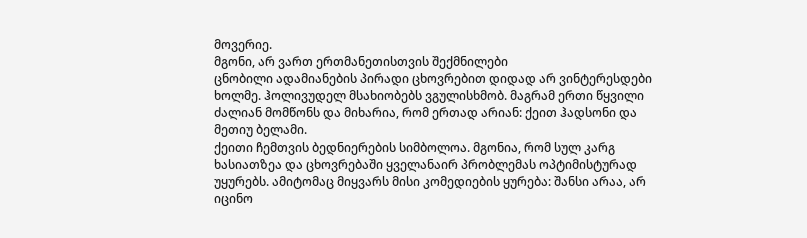მოვერიე.
მგონი, არ ვართ ერთმანეთისთვის შექმნილები
ცნობილი ადამიანების პირადი ცხოვრებით დიდად არ ვინტერესდები ხოლმე. ჰოლივუდელ მსახიობებს ვგულისხმობ. მაგრამ ერთი წყვილი ძალიან მომწონს და მიხარია, რომ ერთად არიან: ქეით ჰადსონი და მეთიუ ბელამი.
ქეითი ჩემთვის ბედნიერების სიმბოლოა. მგონია, რომ სულ კარგ ხასიათზეა და ცხოვრებაში ყველანაირ პრობლემას ოპტიმისტურად უყურებს. ამიტომაც მიყვარს მისი კომედიების ყურება: შანსი არაა, არ იცინო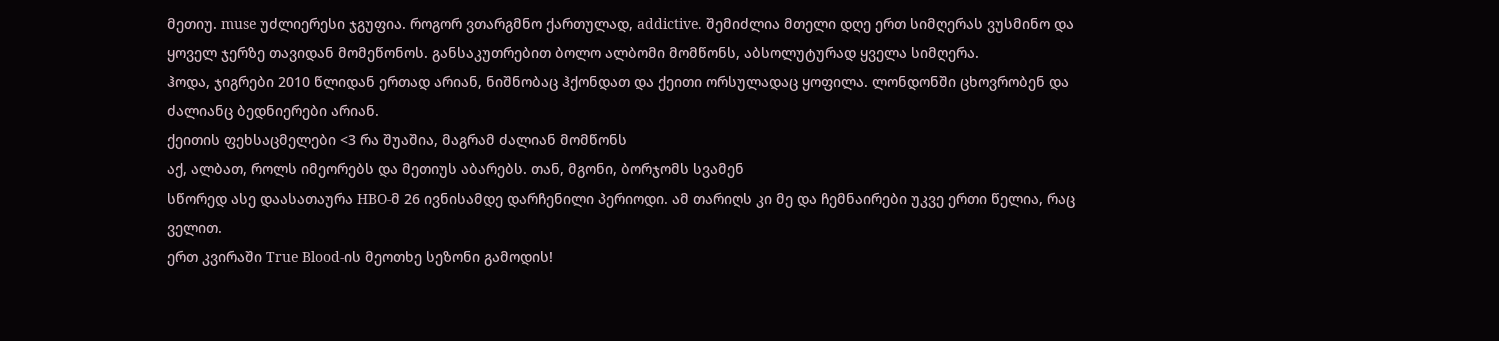მეთიუ. muse უძლიერესი ჯგუფია. როგორ ვთარგმნო ქართულად, addictive. შემიძლია მთელი დღე ერთ სიმღერას ვუსმინო და ყოველ ჯერზე თავიდან მომეწონოს. განსაკუთრებით ბოლო ალბომი მომწონს, აბსოლუტურად ყველა სიმღერა.
ჰოდა, ჯიგრები 2010 წლიდან ერთად არიან, ნიშნობაც ჰქონდათ და ქეითი ორსულადაც ყოფილა. ლონდონში ცხოვრობენ და ძალიანც ბედნიერები არიან.
ქეითის ფეხსაცმელები <3 რა შუაშია, მაგრამ ძალიან მომწონს
აქ, ალბათ, როლს იმეორებს და მეთიუს აბარებს. თან, მგონი, ბორჯომს სვამენ
სწორედ ასე დაასათაურა HBO-მ 26 ივნისამდე დარჩენილი პერიოდი. ამ თარიღს კი მე და ჩემნაირები უკვე ერთი წელია, რაც ველით.
ერთ კვირაში True Blood-ის მეოთხე სეზონი გამოდის!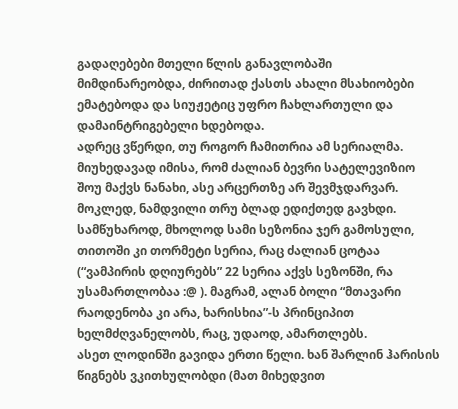გადაღებები მთელი წლის განავლობაში მიმდინარეობდა, ძირითად ქასთს ახალი მსახიობები ემატებოდა და სიუჟეტიც უფრო ჩახლართული და დამაინტრიგებელი ხდებოდა.
ადრეც ვწერდი, თუ როგორ ჩამითრია ამ სერიალმა. მიუხედავად იმისა, რომ ძალიან ბევრი სატელევიზიო შოუ მაქვს ნანახი, ასე არცერთზე არ შევმჯდარვარ. მოკლედ, ნამდვილი თრუ ბლად ედიქთედ გავხდი. სამწუხაროდ, მხოლოდ სამი სეზონია ჯერ გამოსული, თითოში კი თორმეტი სერია, რაც ძალიან ცოტაა (“ვამპირის დღიურებს” 22 სერია აქვს სეზონში, რა უსამართლობაა :@ ). მაგრამ, ალან ბოლი “მთავარი რაოდენობა კი არა, ხარისხია”-ს პრინციპით ხელმძღვანელობს, რაც, უდაოდ, ამართლებს.
ასეთ ლოდინში გავიდა ერთი წელი. ხან შარლინ ჰარისის წიგნებს ვკითხულობდი (მათ მიხედვით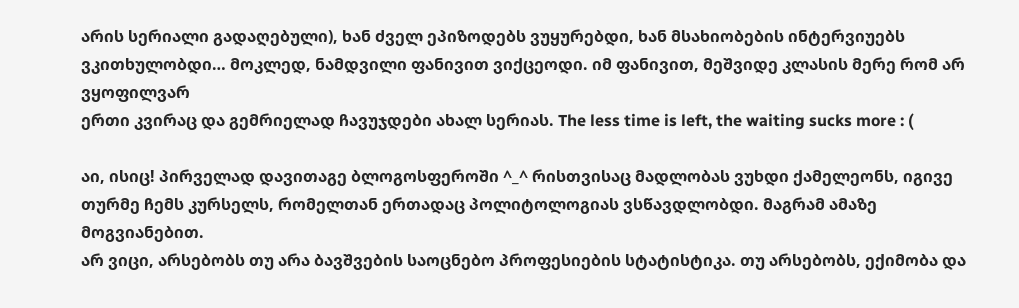არის სერიალი გადაღებული), ხან ძველ ეპიზოდებს ვუყურებდი, ხან მსახიობების ინტერვიუებს ვკითხულობდი… მოკლედ, ნამდვილი ფანივით ვიქცეოდი. იმ ფანივით, მეშვიდე კლასის მერე რომ არ ვყოფილვარ
ერთი კვირაც და გემრიელად ჩავუჯდები ახალ სერიას. The less time is left, the waiting sucks more : (

აი, ისიც! პირველად დავითაგე ბლოგოსფეროში ^_^ რისთვისაც მადლობას ვუხდი ქამელეონს, იგივე თურმე ჩემს კურსელს, რომელთან ერთადაც პოლიტოლოგიას ვსწავდლობდი. მაგრამ ამაზე მოგვიანებით.
არ ვიცი, არსებობს თუ არა ბავშვების საოცნებო პროფესიების სტატისტიკა. თუ არსებობს, ექიმობა და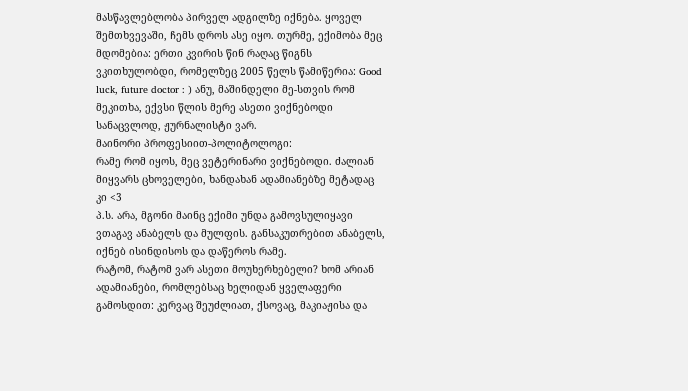მასწავლებლობა პირველ ადგილზე იქნება. ყოველ შემთხვევაში, ჩემს დროს ასე იყო. თურმე, ექიმობა მეც მდომებია: ერთი კვირის წინ რაღაც წიგნს ვკითხულობდი, რომელზეც 2005 წელს წამიწერია: Good luck, future doctor : ) ანუ, მაშინდელი მე-სთვის რომ მეკითხა, ექვსი წლის მერე ასეთი ვიქნებოდი
სანაცვლოდ, ჟურნალისტი ვარ.
მაინორი პროფესიით-პოლიტოლოგი:
რამე რომ იყოს, მეც ვეტერინარი ვიქნებოდი. ძალიან მიყვარს ცხოველები, ხანდახან ადამიანებზე მეტადაც კი <3
პ.ს. არა, მგონი მაინც ექიმი უნდა გამოვსულიყავი
ვთაგავ ანაბელს და მულფის. განსაკუთრებით ანაბელს, იქნებ ისინდისოს და დაწეროს რამე.
რატომ, რატომ ვარ ასეთი მოუხერხებელი? ხომ არიან ადამიანები, რომლებსაც ხელიდან ყველაფერი გამოსდით: კერვაც შეუძლიათ, ქსოვაც, მაკიაჟისა და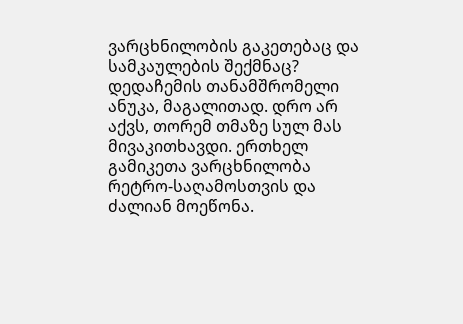ვარცხნილობის გაკეთებაც და სამკაულების შექმნაც?
დედაჩემის თანამშრომელი ანუკა, მაგალითად. დრო არ აქვს, თორემ თმაზე სულ მას მივაკითხავდი. ერთხელ გამიკეთა ვარცხნილობა რეტრო-საღამოსთვის და ძალიან მოეწონა.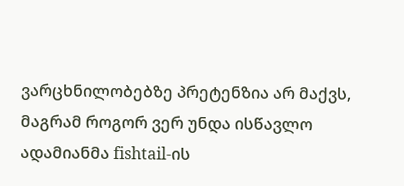ვარცხნილობებზე პრეტენზია არ მაქვს, მაგრამ როგორ ვერ უნდა ისწავლო ადამიანმა fishtail-ის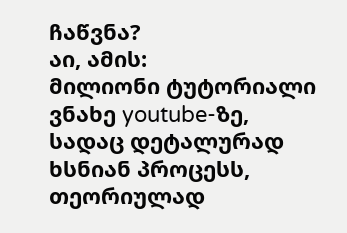ჩაწვნა?
აი, ამის:
მილიონი ტუტორიალი ვნახე youtube-ზე, სადაც დეტალურად ხსნიან პროცესს, თეორიულად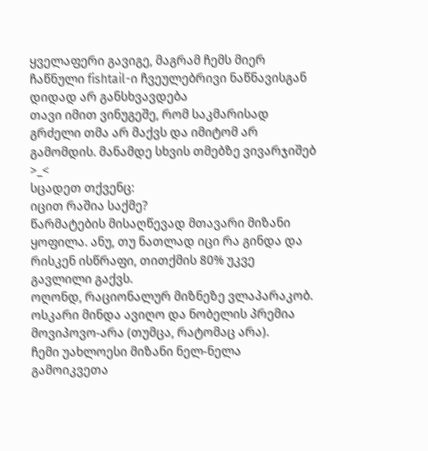ყველაფერი გავიგე, მაგრამ ჩემს მიერ ჩაწნული fishtail-ი ჩვეულებრივი ნაწნავისგან დიდად არ განსხვავდება
თავი იმით ვინუგეშე, რომ საკმარისად გრძელი თმა არ მაქვს და იმიტომ არ გამომდის. მანამდე სხვის თმებზე ვივარჯიშებ >_<
სცადეთ თქვენც:
იცით რაშია საქმე?
წარმატების მისაღწევად მთავარი მიზანი ყოფილა. ანუ, თუ ნათლად იცი რა გინდა და რისკენ ისწრაფი, თითქმის 80% უკვე გავლილი გაქვს.
ოღონდ, რაციონალურ მიზნეზე ვლაპარაკობ. ოსკარი მინდა ავიღო და ნობელის პრემია მოვიპოვო-არა (თუმცა, რატომაც არა).
ჩემი უახლოესი მიზანი ნელ-ნელა გამოიკვეთა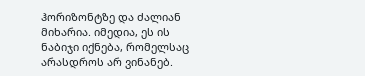ჰორიზონტზე და ძალიან მიხარია. იმედია, ეს ის ნაბიჯი იქნება, რომელსაც არასდროს არ ვინანებ.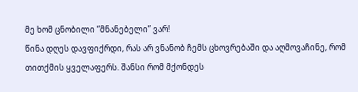მე ხომ ცნობილი “მნანებელი” ვარ!
წინა დღეს დავფიქრდი, რას არ ვნანობ ჩემს ცხოვრებაში და აღმოვაჩინე, რომ თითქმის ყველაფერს. შანსი რომ მქონდეს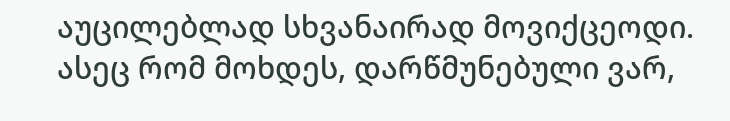აუცილებლად სხვანაირად მოვიქცეოდი. ასეც რომ მოხდეს, დარწმუნებული ვარ,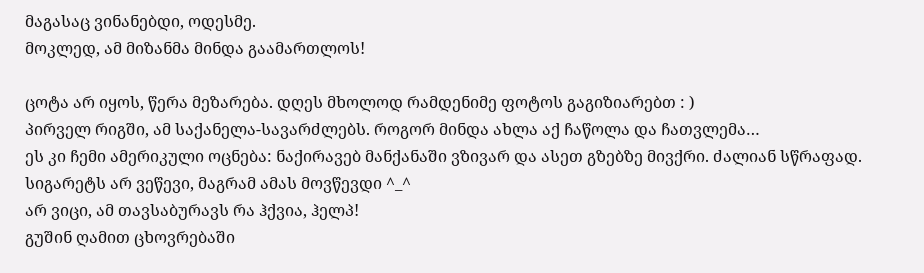მაგასაც ვინანებდი, ოდესმე.
მოკლედ, ამ მიზანმა მინდა გაამართლოს!

ცოტა არ იყოს, წერა მეზარება. დღეს მხოლოდ რამდენიმე ფოტოს გაგიზიარებთ : )
პირველ რიგში, ამ საქანელა-სავარძლებს. როგორ მინდა ახლა აქ ჩაწოლა და ჩათვლემა…
ეს კი ჩემი ამერიკული ოცნება: ნაქირავებ მანქანაში ვზივარ და ასეთ გზებზე მივქრი. ძალიან სწრაფად.
სიგარეტს არ ვეწევი, მაგრამ ამას მოვწევდი ^_^
არ ვიცი, ამ თავსაბურავს რა ჰქვია, ჰელპ!
გუშინ ღამით ცხოვრებაში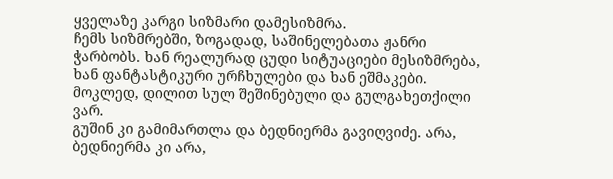ყველაზე კარგი სიზმარი დამესიზმრა.
ჩემს სიზმრებში, ზოგადად, საშინელებათა ჟანრი ჭარბობს. ხან რეალურად ცუდი სიტუაციები მესიზმრება, ხან ფანტასტიკური ურჩხულები და ხან ეშმაკები. მოკლედ, დილით სულ შეშინებული და გულგახეთქილი ვარ.
გუშინ კი გამიმართლა და ბედნიერმა გავიღვიძე. არა, ბედნიერმა კი არა,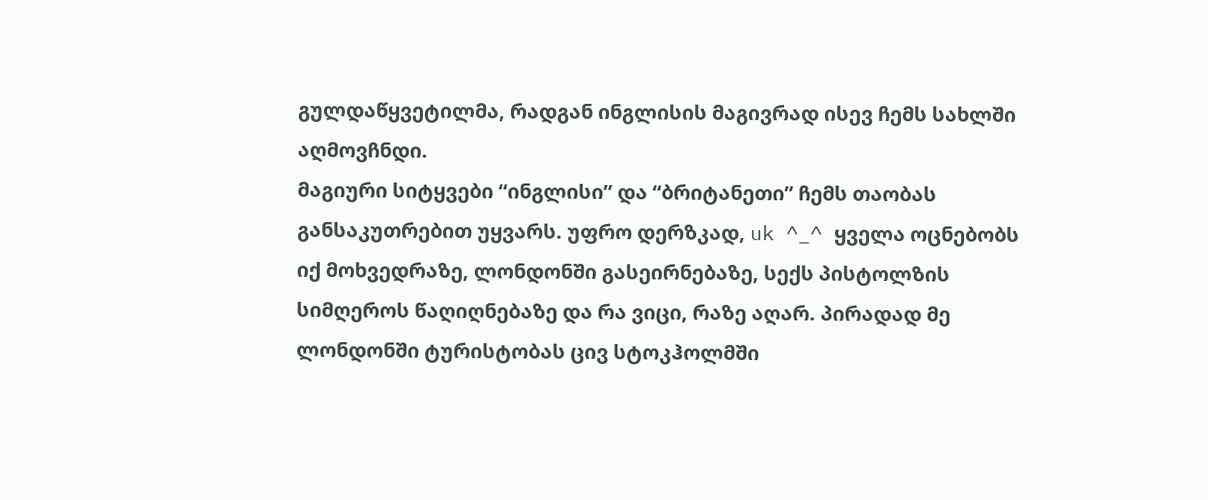გულდაწყვეტილმა, რადგან ინგლისის მაგივრად ისევ ჩემს სახლში აღმოვჩნდი.
მაგიური სიტყვები “ინგლისი” და “ბრიტანეთი” ჩემს თაობას განსაკუთრებით უყვარს. უფრო დერზკად, uk ^_^ ყველა ოცნებობს იქ მოხვედრაზე, ლონდონში გასეირნებაზე, სექს პისტოლზის სიმღეროს წაღიღნებაზე და რა ვიცი, რაზე აღარ. პირადად მე ლონდონში ტურისტობას ცივ სტოკჰოლმში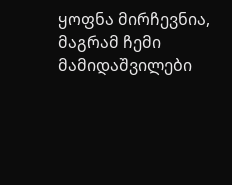ყოფნა მირჩევნია, მაგრამ ჩემი მამიდაშვილები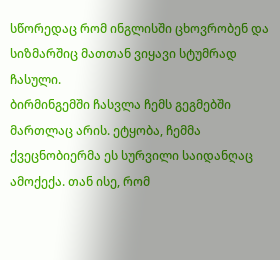სწორედაც რომ ინგლისში ცხოვრობენ და სიზმარშიც მათთან ვიყავი სტუმრად ჩასული.
ბირმინგემში ჩასვლა ჩემს გეგმებში მართლაც არის. ეტყობა, ჩემმა ქვეცნობიერმა ეს სურვილი საიდანღაც ამოქექა. თან ისე, რომ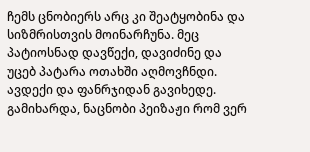ჩემს ცნობიერს არც კი შეატყობინა და სიზმრისთვის მოინარჩუნა. მეც პატიოსნად დავწექი, დავიძინე და უცებ პატარა ოთახში აღმოვჩნდი. ავდექი და ფანრჯიდან გავიხედე. გამიხარდა, ნაცნობი პეიზაჟი რომ ვერ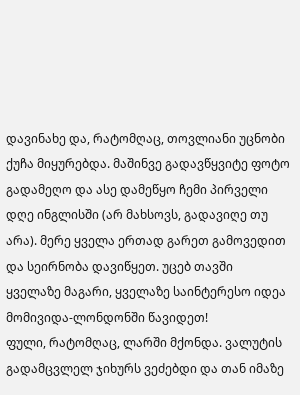დავინახე და, რატომღაც, თოვლიანი უცნობი ქუჩა მიყურებდა. მაშინვე გადავწყვიტე ფოტო გადამეღო და ასე დამეწყო ჩემი პირველი დღე ინგლისში (არ მახსოვს, გადავიღე თუ არა). მერე ყველა ერთად გარეთ გამოვედით და სეირნობა დავიწყეთ. უცებ თავში ყველაზე მაგარი, ყველაზე საინტერესო იდეა მომივიდა-ლონდონში წავიდეთ!
ფული, რატომღაც, ლარში მქონდა. ვალუტის გადამცვლელ ჯიხურს ვეძებდი და თან იმაზე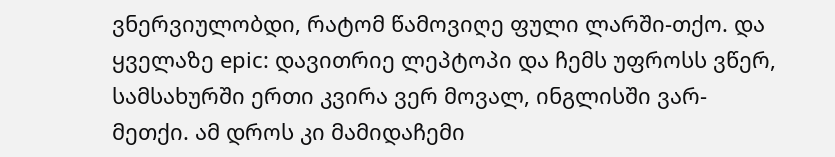ვნერვიულობდი, რატომ წამოვიღე ფული ლარში-თქო. და ყველაზე epic: დავითრიე ლეპტოპი და ჩემს უფროსს ვწერ, სამსახურში ერთი კვირა ვერ მოვალ, ინგლისში ვარ-მეთქი. ამ დროს კი მამიდაჩემი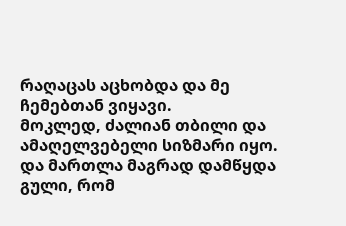რაღაცას აცხობდა და მე ჩემებთან ვიყავი.
მოკლედ, ძალიან თბილი და ამაღელვებელი სიზმარი იყო. და მართლა მაგრად დამწყდა გული, რომ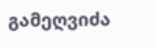გამეღვიძა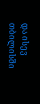და ისევ თბილისში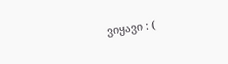ვიყავი : (